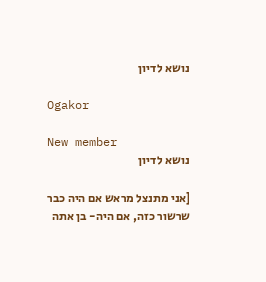נושא לדיון

Ogakor

New member
נושא לדיון

[אני מתנצל מראש אם היה כבר שרשור כזה, אם היה- בן אתה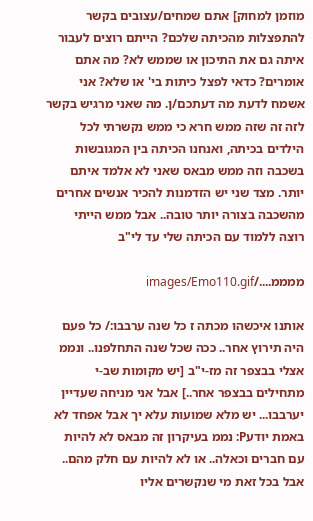מוזמן למחוק] אתם שמחים/עצובים בקשר להתפצלות מהכיתה שלכם? הייתם רוצים לעבור איתה גם את התיכון או שממש לא? מה אתם אומרים? כדאי לפצל כיתות בי' או שלא? אני אשמח לדעת מה דעתכם/ן. מה שאני מרגיש בקשר לזה זה שזה ממש חרא כי ממש נקשרתי לכל הילדים בכיתה, ואנחנו הכיתה בין המגובשות בשכבה וזה ממש מבאס שאני לא אלמד איתם יותר. מצד שני יש הזדמנות להכיר אנשים אחרים מהשכבה בצורה יותר טובה.. אבל ממש הייתי רוצה ללמוד עם הכיתה שלי עד לי"ב

ממממ..../images/Emo110.gif

אותנו איכשהו מכתה ז כל שנה ערבבו:/ כל פעם היה תירוץ אחר.. ככה שכל שנה התחלפנו.. ונממ אצלי בבצפר זה מז-י"ב [יש מקומות שב-י מתחילים בבצפר אחר..] אבל אני מניחה שעדיין יערבבו... יש מלא שמועות עלא יך אבל אפחד לא באמת יודעP: נממ בעיקרון זה מבאס לא להיות עם חברים וכאלה.. או לא להיות עם חלק מהם.. אבל בכל זאת מי שנקשרים אליו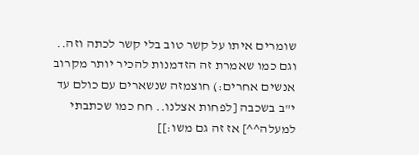שומרים איתו על קשר טוב בלי קשר לכתה וזה.. וגם כמו שאמרת זה הזדמנות להכיר יותר מקרוב אנשים אחרים:) חוצמזה שנשארים עם כולם עד י"ב בשכבה [לפחות אצלנו.. חח כמו שכתבתי למעלה^^] אז זה גם משו:]]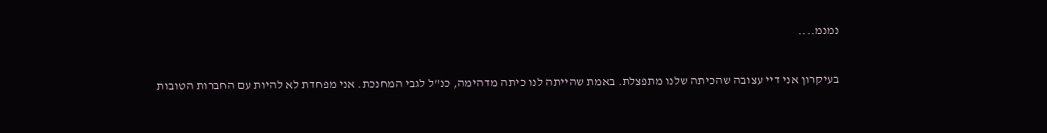נמנמ....

בעיקרון אני דיי עצובה שהכיתה שלנו מתפצלת. באמת שהייתה לנו כיתה מדהימה, כנ"ל לגבי המחנכת. אני מפחדת לא להיות עם החברות הטובות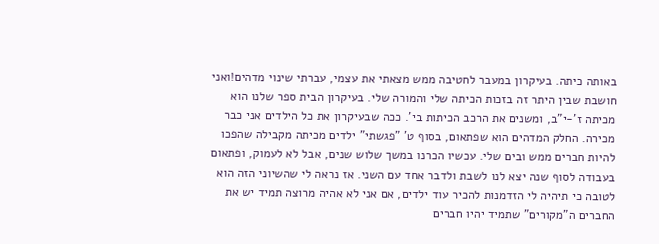באותה כיתה. בעיקרון במעבר לחטיבה ממש מצאתי את עצמי, עברתי שינוי מדהים!ואני חושבת שבין היתר זה בזכות הכיתה שלי והמורה שלי. בעיקרון הבית ספר שלנו הוא מכיתה ז'-י"ב, ומשנים את הרכב הכיתות בי'. ככה שבעיקרון את כל הילדים אני כבר מכירה. החלק המדהים הוא שפתאום, בסוף ט' "פגשתי" ילדים מכיתה מקבילה שהפכו להיות חברים ממש ובים שלי. עכשיו הכרנו במשך שלוש שנים, אבל לא לעמוק, ופתאום בעבודה לסוף שנה יצא לנו לשבת ולדבר אחד עם השני. אז נראה לי שהשיוני הזה הוא לטובה כי תיהיה לי הזדמנות להכיר עוד ילדים, אם אני לא אהיה מרוצה תמיד יש את החברים ה"מקורים" שתמיד יהיו חברים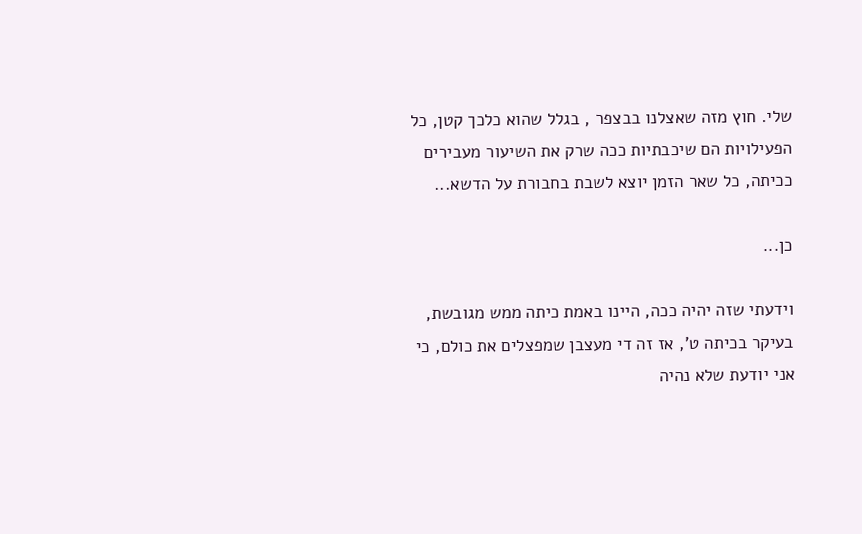שלי. חוץ מזה שאצלנו בבצפר , בגלל שהוא כלכך קטן, כל הפעילויות הם שיכבתיות ככה שרק את השיעור מעבירים ככיתה, כל שאר הזמן יוצא לשבת בחבורת על הדשא...

כן...

וידעתי שזה יהיה ככה, היינו באמת כיתה ממש מגובשת, בעיקר בכיתה ט', אז זה די מעצבן שמפצלים את כולם, כי אני יודעת שלא נהיה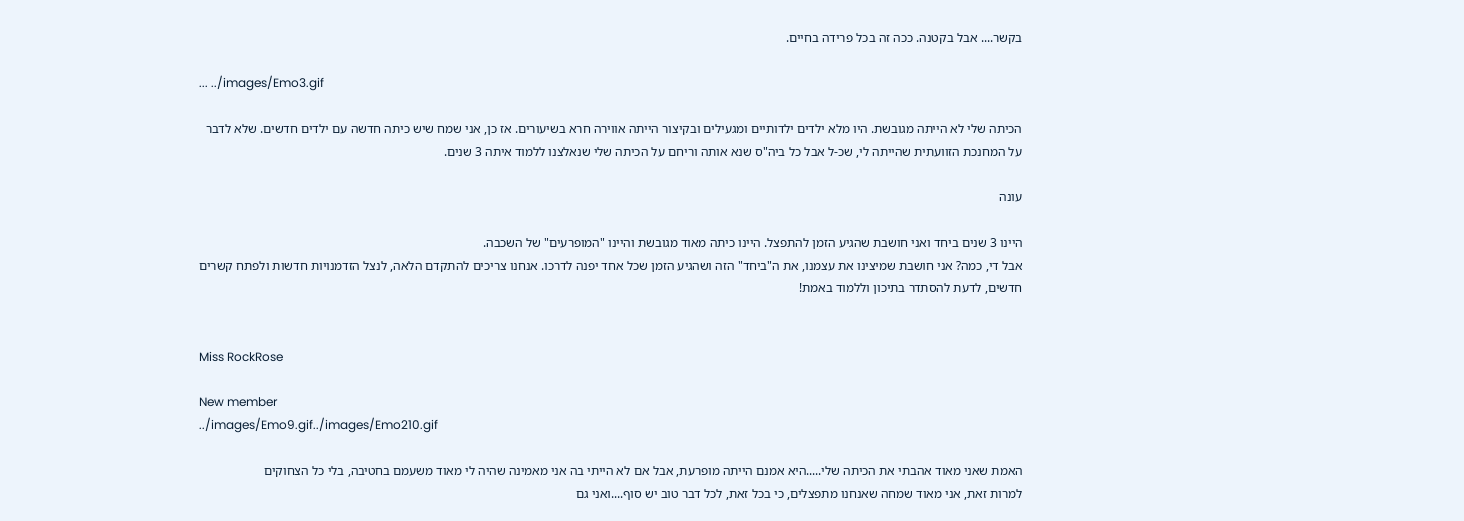בקשר.... אבל בקטנה. ככה זה בכל פרידה בחיים.

... ../images/Emo3.gif

הכיתה שלי לא הייתה מגובשת. היו מלא ילדים ילדותיים ומגעילים ובקיצור הייתה אווירה חרא בשיעורים. אז כן, אני שמח שיש כיתה חדשה עם ילדים חדשים. שלא לדבר על המחנכת הזוועתית שהייתה לי, שכ-ל אבל כל ביה"ס שנא אותה וריחם על הכיתה שלי שנאלצנו ללמוד איתה 3 שנים.

עונה

היינו 3 שנים ביחד ואני חושבת שהגיע הזמן להתפצל. היינו כיתה מאוד מגובשת והיינו "המופרעים" של השכבה.
אבל די, כמה? אני חושבת שמיצינו את עצמנו, את ה"ביחד" הזה ושהגיע הזמן שכל אחד יפנה לדרכו. אנחנו צריכים להתקדם הלאה, לנצל הזדמנויות חדשות ולפתח קשרים חדשים, לדעת להסתדר בתיכון וללמוד באמת!


Miss RockRose

New member
../images/Emo9.gif../images/Emo210.gif

האמת שאני מאוד אהבתי את הכיתה שלי.....היא אמנם הייתה מופרעת, אבל אם לא הייתי בה אני מאמינה שהיה לי מאוד משעמם בחטיבה, בלי כל הצחוקים
למרות זאת, אני מאוד שמחה שאנחנו מתפצלים, כי בכל זאת, לכל דבר טוב יש סוף....ואני גם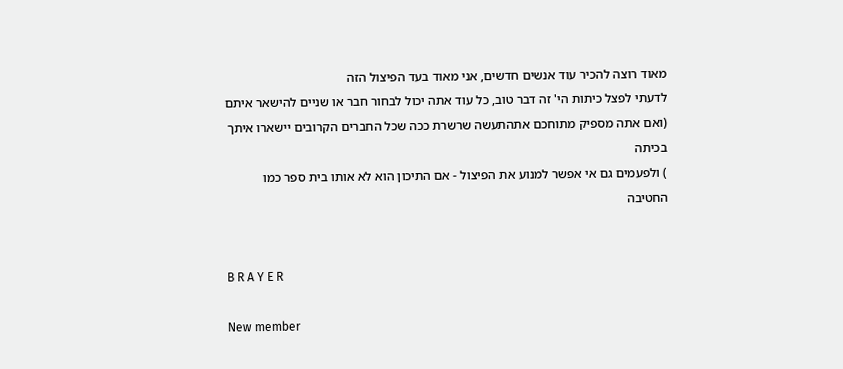מאוד רוצה להכיר עוד אנשים חדשים, אני מאוד בעד הפיצול הזה
לדעתי לפצל כיתות הי' זה דבר טוב, כל עוד אתה יכול לבחור חבר או שניים להישאר איתם
(ואם אתה מספיק מתוחכם אתהתעשה שרשרת ככה שכל החברים הקרובים יישארו איתך בכיתה
) ולפעמים גם אי אפשר למנוע את הפיצול - אם התיכון הוא לא אותו בית ספר כמו החטיבה


B R A Y E R

New member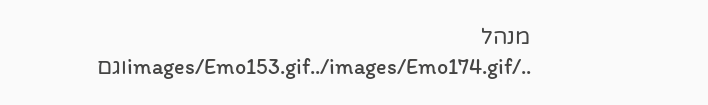מנהל
../images/Emo153.gif../images/Emo174.gifוגם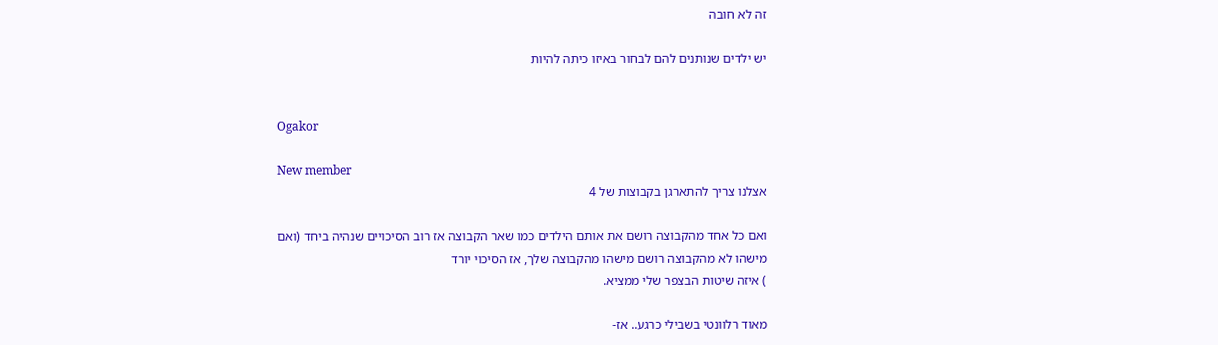זה לא חובה

יש ילדים שנותנים להם לבחור באיזו כיתה להיות


Ogakor

New member
אצלנו צריך להתארגן בקבוצות של 4

ואם כל אחד מהקבוצה רושם את אותם הילדים כמו שאר הקבוצה אז רוב הסיכויים שנהיה ביחד (ואם מישהו לא מהקבוצה רושם מישהו מהקבוצה שלך, אז הסיכוי יורד
) איזה שיטות הבצפר שלי ממציא.

מאוד רלוונטי בשבילי כרגע.. אז-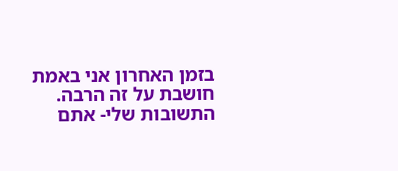בזמן האחרון אני באמת חושבת על זה הרבה. התשובות שלי- אתם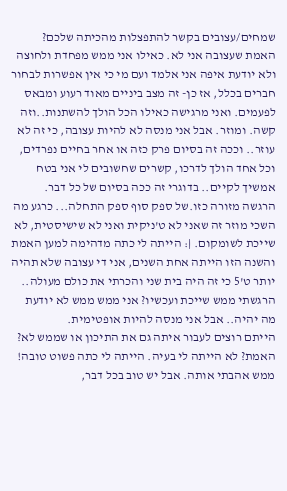שמחים/עצובים בקשר להתפצלות מהכיתה שלכם? האמת שעצובה אני לא. כאילו אני ממש מפחדת ולחוצה ולא יודעת איפה אני אלמד ועם מי כי אין אפשרות לבחור חברים בכלל, אז כן- זה מצב ביניים מאוד רעוע ומבאס לפעמים. ואני מרגישה כאילו הכל הולך להשתנות..וזה קשה. ומוזר. אבל אני מנסה לא להיות עצובה, כי זה לא עוזר.. וככה זה בסיום פרק כזה או אחר בחיים נפרדים, וכל אחד הולך לדרכו, קשרים שחשובים לי אני בטח אמשיך לקיים.. בדוגרי זה ככה בסיום של כל דבר. הרגשה מזורה כזו.של ספק סוף ספק התחלה... כרגע מה השכי מוזר זה שאני לא ט'ניקית ואני לא שישיסטית, לא שייכת לשומקום. |: הייתה לי כתה מדהימה למען האמת והשנה הזו הייתה אחת השנים, אני די עצובה שלא תהיה יותר ט'5 כי זה היה בית שני והכרתי את כולם מעולה.. הרגשתי ממש שייכת ועכשיו? אני ממש ממש לא יודעת מה יהיה.. אבל אני מנסה להיות אופטימית.
הייתם רוצים לעבור איתה גם את התיכון או שממש לא? האמת? לא הייתה לי בעיה. הייתה לי כתה פשוט טובה!
ממש אהבתי אותה. אבל יש טוב בכל דבר,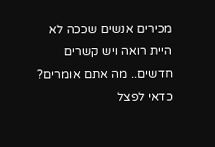מכירים אנשים שככה לא היית רואה ויש קשרים חדשים.. מה אתם אומרים? כדאי לפצל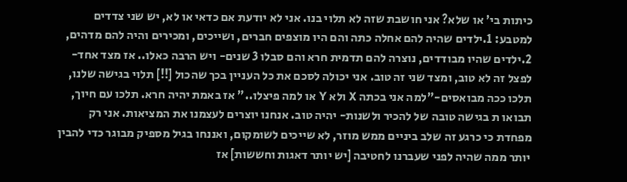כיתות בי' או שלא? אני חושבת שזה לא תלוי בנו. אני לא יודעת אם כדאי או לא, יש שני צדדים למטבע: 1.ילדים שהיה להם אחלה כתה והם היו מוצפים חברים, ושייכים, ומכירים והיה להם מדהים, 2.ילדים שהיו מבודדים, נוצרה להם תדמית חרא והם סבלו 3 שנים- ויש הרבה כאלו.. אז מצד אחד- לפצל זה לא טוב, ומצד שני זה טוב. אני יכולה לסכם את כל העניין בכך שהכול [!!] תלוי בגישה שלנו, תלכו ככה מבואסים-"למה אני בכתה X ולא Y או למה פיצלו.." אז באמת יהיה חרא. תלכו עם חיוך, תבואו ת בגישה טובה של להכיר ולשנות- יהיה טוב. אנחנו יוצרים לעצמנו את המציאות. אני רק מפחדת כי כרגע זה שלב ביניים ממש מוזר, לא שייכים לשומקום, ואננחו בגיל מספיק מבוגר כדי להבין יותר ממה שהיה לפני שעברנו לחטיבה [יש יותר דאגות וחששות] אז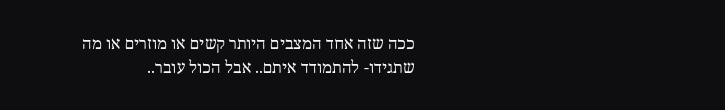ככה שזה אחד המצבים היותר קשים או מוזרים או מה שתגידו- להתמודד איתם.. אבל הכול עובר..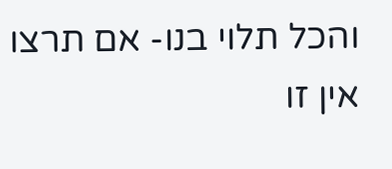והכל תלוי בנו- אם תרצו אין זו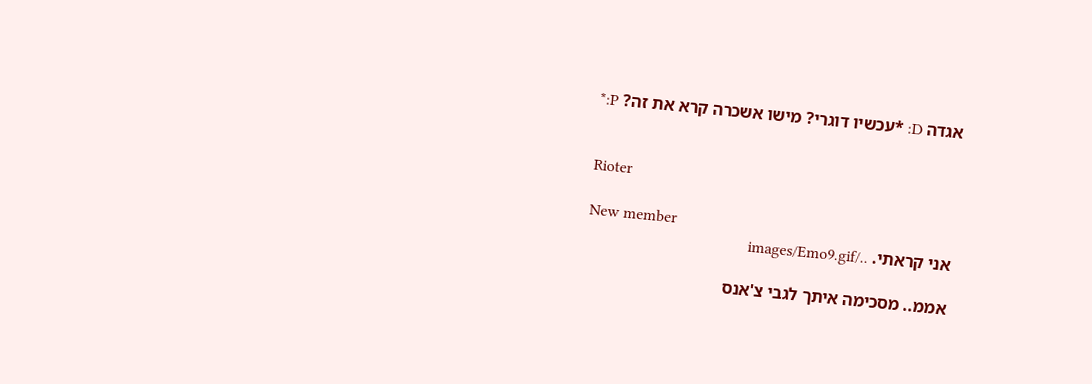אגדה D: *עכשיו דוגרי? מישו אשכרה קרא את זה? P:*


Rioter

New member
אני קראתי. ../images/Emo9.gif

אממ.. מסכימה איתך לגבי צ'אנס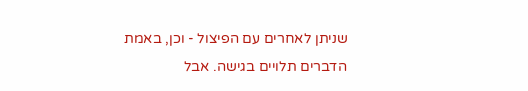שניתן לאחרים עם הפיצול - וכן, באמת הדברים תלויים בגישה. אבל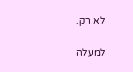לא רק.

למעלה